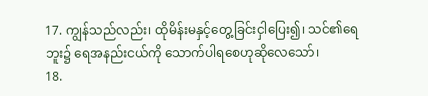17. ကျွန်သည်လည်း၊ ထိုမိန်းမနှင့်တွေ့ခြင်းငှါပြေး၍၊ သင်၏ရေဘူး၌ ရေအနည်းငယ်ကို သောက်ပါရစေဟုဆိုလေသော်၊
18.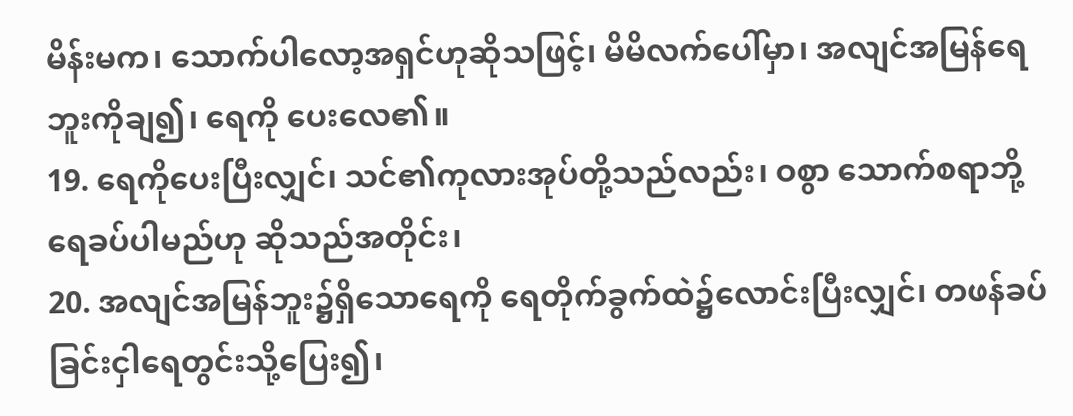မိန်းမက၊ သောက်ပါလော့အရှင်ဟုဆိုသဖြင့်၊ မိမိလက်ပေါ်မှာ၊ အလျင်အမြန်ရေဘူးကိုချ၍၊ ရေကို ပေးလေ၏။
19. ရေကိုပေးပြီးလျှင်၊ သင်၏ကုလားအုပ်တို့သည်လည်း၊ ဝစွာ သောက်စရာဘို့ရေခပ်ပါမည်ဟု ဆိုသည်အတိုင်း၊
20. အလျင်အမြန်ဘူး၌ရှိသောရေကို ရေတိုက်ခွက်ထဲ၌လောင်းပြီးလျှင်၊ တဖန်ခပ်ခြင်းငှါရေတွင်းသို့ပြေး၍၊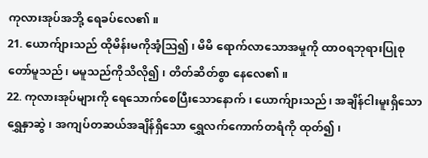ကုလားအုပ်အဘို့ ရေခပ်လေ၏။
21. ယောက်ျားသည် ထိုမိန်းမကိုအံ့ဩ၍၊ မိမိ ရောက်လာသောအမှုကို ထာဝရဘုရားပြုစုတော်မူသည်၊ မမူသည်ကိုသိလို၍၊ တိတ်ဆိတ်စွာ နေလေ၏။
22. ကုလားအုပ်များကို ရေသောက်စေပြီးသောနောက်၊ ယောက်ျားသည်၊ အချိန်ငါးမူးရှိသော ရွှေနှာဆွဲ၊ အကျပ်တဆယ်အချိန်ရှိသော ရွှေလက်ကောက်တရံကို ထုတ်၍၊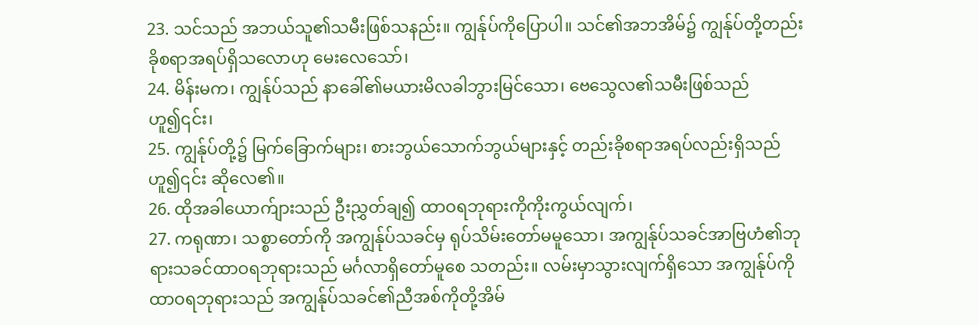23. သင်သည် အဘယ်သူ၏သမီးဖြစ်သနည်း။ ကျွန်ုပ်ကိုပြောပါ။ သင်၏အဘအိမ်၌ ကျွန်ုပ်တို့တည်းခိုစရာအရပ်ရှိသလောဟု မေးလေသော်၊
24. မိန်းမက၊ ကျွန်ုပ်သည် နာခေါ်၏မယားမိလခါဘွားမြင်သော၊ ဗေသွေလ၏သမီးဖြစ်သည်ဟူ၍၎င်း၊
25. ကျွန်ုပ်တို့၌ မြက်ခြောက်များ၊ စားဘွယ်သောက်ဘွယ်များနှင့် တည်းခိုစရာအရပ်လည်းရှိသည်ဟူ၍၎င်း ဆိုလေ၏။
26. ထိုအခါယောက်ျားသည် ဦးညွှတ်ချ၍ ထာဝရဘုရားကိုကိုးကွယ်လျက်၊
27. ကရုဏာ၊ သစ္စာတော်ကို အကျွန်ုပ်သခင်မှ ရုပ်သိမ်းတော်မမူသော၊ အကျွန်ုပ်သခင်အာဗြဟံ၏ဘုရားသခင်ထာဝရဘုရားသည် မင်္ဂလာရှိတော်မူစေ သတည်း။ လမ်းမှာသွားလျက်ရှိသော အကျွန်ုပ်ကို ထာဝရဘုရားသည် အကျွန်ုပ်သခင်၏ညီအစ်ကိုတို့အိမ်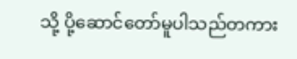သို့ ပို့ဆောင်တော်မူပါသည်တကား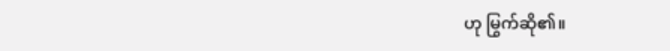ဟု မြွက်ဆို၏။